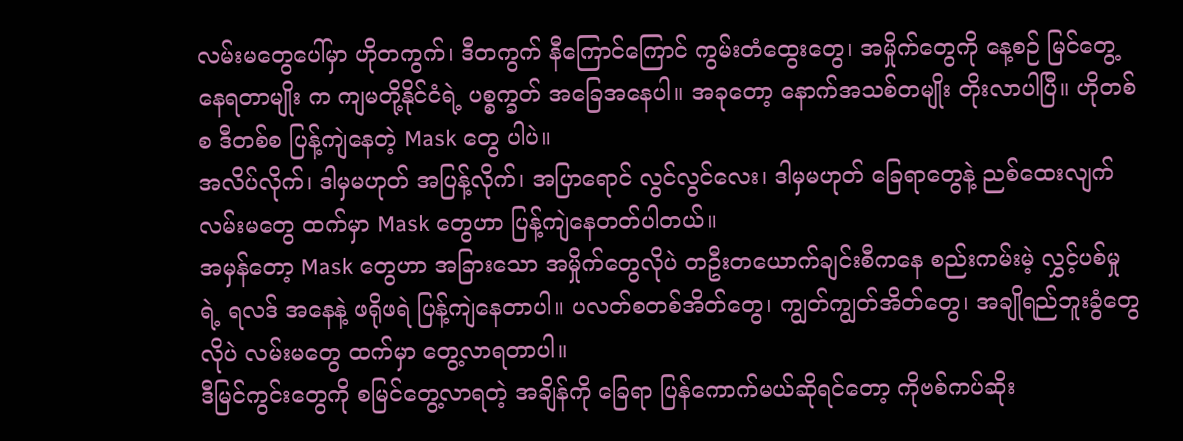လမ်းမတွေပေါ်မှာ ဟိုတကွက်၊ ဒီတကွက် နီကြောင်ကြောင် ကွမ်းတံထွေးတွေ၊ အမှိုက်တွေကို နေ့စဉ် မြင်တွေ့နေရတာမျိုး က ကျမတို့နိုင်ငံရဲ့ ပစ္စက္ခတ် အခြေအနေပါ။ အခုတော့ နောက်အသစ်တမျိုး တိုးလာပါပြီ။ ဟိုတစ်စ ဒီတစ်စ ပြန့်ကျဲနေတဲ့ Mask တွေ ပါပဲ။
အလိပ်လိုက်၊ ဒါမှမဟုတ် အပြန့်လိုက်၊ အပြာရောင် လွင်လွင်လေး၊ ဒါမှမဟုတ် ခြေရာတွေနဲ့ ညစ်ထေးလျက် လမ်းမတွေ ထက်မှာ Mask တွေဟာ ပြန့်ကျဲနေတတ်ပါတယ်။
အမှန်တော့ Mask တွေဟာ အခြားသော အမှိုက်တွေလိုပဲ တဦးတယောက်ချင်းစီကနေ စည်းကမ်းမဲ့ လွှင့်ပစ်မှုရဲ့ ရလဒ် အနေနဲ့ ဖရိုဖရဲ ပြန့်ကျဲနေတာပါ။ ပလတ်စတစ်အိတ်တွေ၊ ကျွတ်ကျွတ်အိတ်တွေ၊ အချိုရည်ဘူးခွံတွေလိုပဲ လမ်းမတွေ ထက်မှာ တွေ့လာရတာပါ။
ဒီမြင်ကွင်းတွေကို စမြင်တွေ့လာရတဲ့ အချိန်ကို ခြေရာ ပြန်ကောက်မယ်ဆိုရင်တော့ ကိုဗစ်ကပ်ဆိုး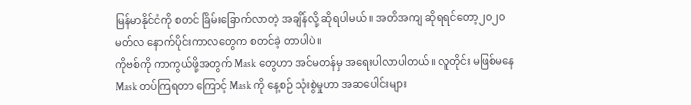မြန်မာနိုင်ငံကို စတင် ခြိမ်းခြောက်လာတဲ့ အချိန်လို့ ဆိုရပါမယ်။ အတိအကျ ဆိုရရင်တော့၂၀၂၀ မတ်လ နောက်ပိုင်းကာလတွေက စတင်ခဲ့ တာပါပဲ။
ကိုဗစ်ကို ကာကွယ်ဖို့အတွက် Mask တွေဟာ အင်မတန်မှ အရေးပါလာပါတယ်။ လူတိုင်း မဖြစ်မနေ Mask တပ်ကြရတာ ကြောင့် Mask ကို နေ့စဉ် သုံးစွဲမှုဟာ အဆပေါင်းများ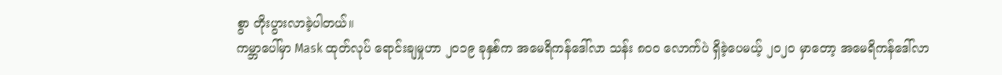စွာ တိုးပွားလာခဲ့ပါတယ်။
ကမ္ဘာပေါ်မှာ Mask ထုတ်လုပ် ရောင်းချမှုဟာ ၂၀၁၉ ခုနှစ်က အမေရိကန်ဒေါ်လာ သန်း ၈၀၀ လောက်ပဲ ရှိခဲ့ပေမယ့် ၂၀၂၀ မှာတော့ အမေရိကန်ဒေါ်လာ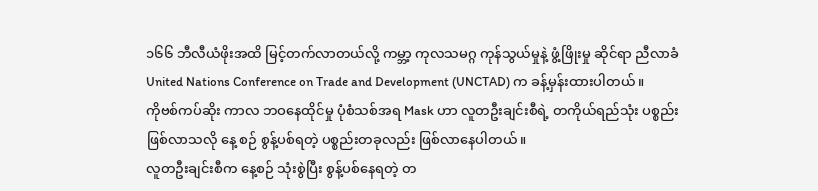၁၆၆ ဘီလီယံဖိုးအထိ မြင့်တက်လာတယ်လို့ ကမ္ဘာ့ ကုလသမဂ္ဂ ကုန်သွယ်မှုနဲ့ ဖွံ့ဖြိုးမှု ဆိုင်ရာ ညီလာခံ United Nations Conference on Trade and Development (UNCTAD) က ခန့်မှန်းထားပါတယ်။
ကိုဗစ်ကပ်ဆိုး ကာလ ဘဝနေထိုင်မှု ပုံစံသစ်အရ Mask ဟာ လူတဦးချင်းစီရဲ့ တကိုယ်ရည်သုံး ပစ္စည်းဖြစ်လာသလို နေ့ စဉ် စွန့်ပစ်ရတဲ့ ပစ္စည်းတခုလည်း ဖြစ်လာနေပါတယ်။
လူတဦးချင်းစီက နေ့စဉ် သုံးစွဲပြီး စွန့်ပစ်နေရတဲ့ တ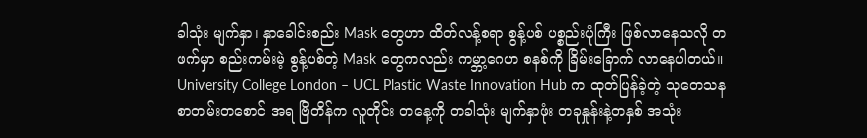ခါသုံး မျက်နှာ၊ နှာခေါင်းစည်း Mask တွေဟာ ထိတ်လန့်စရာ စွန့်ပစ် ပစ္စည်းပုံကြီး ဖြစ်လာနေသလို တဖက်မှာ စည်းကမ်းမဲ့ စွန့်ပစ်တဲ့ Mask တွေကလည်း ကမ္ဘာ့ဂေဟ စနစ်ကို ခြိမ်းခြောက် လာနေပါတယ်။
University College London – UCL Plastic Waste Innovation Hub က ထုတ်ပြန်ခဲ့တဲ့ သုတေသန စာတမ်းတစောင် အရ ဗြိတိန်က လူတိုင်း တနေ့ကို တခါသုံး မျက်နှာဖုံး တခုနှုန်းနဲ့တနှစ် အသုံး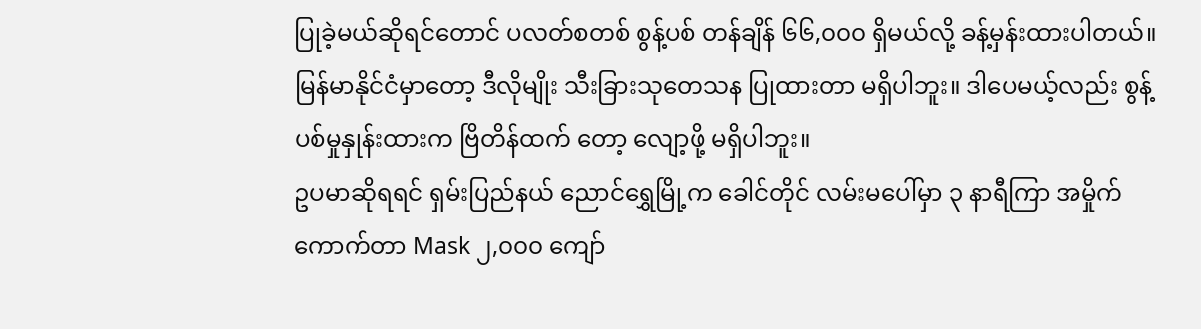ပြုခဲ့မယ်ဆိုရင်တောင် ပလတ်စတစ် စွန့်ပစ် တန်ချိန် ၆၆,၀၀၀ ရှိမယ်လို့ ခန့်မှန်းထားပါတယ်။
မြန်မာနိုင်ငံမှာတော့ ဒီလိုမျိုး သီးခြားသုတေသန ပြုထားတာ မရှိပါဘူး။ ဒါပေမယ့်လည်း စွန့်ပစ်မှုနှုန်းထားက ဗြိတိန်ထက် တော့ လျော့ဖို့ မရှိပါဘူး။
ဥပမာဆိုရရင် ရှမ်းပြည်နယ် ညောင်ရွှေမြို့က ခေါင်တိုင် လမ်းမပေါ်မှာ ၃ နာရီကြာ အမှိုက်ကောက်တာ Mask ၂,၀၀၀ ကျော်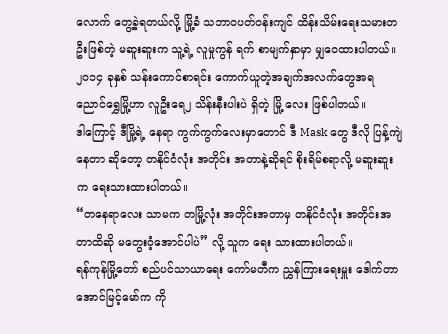လောက် တွေ့ခဲ့ရတယ်လို့ မြို့ခံ သဘာဝပတ်ဝန်းကျင် ထိန်းသိမ်းရေးသမားတဦးဖြစ်တဲ့ မဆူးဆူးက သူ့ရဲ့ လူမှုကွန် ရက် စာမျက်နှာမှာ မျှဝေထားပါတယ်။
၂၀၁၄ ခုနှစ် သန်းကောင်စာရင်း ကောက်ယူတဲ့အချက်အလက်တွေအရ ညောင်ရွှေမြို့ဟာ လူဦးရေ၂ သိန်းနီးပါးပဲ ရှိတဲ့ မြို့ လေး ဖြစ်ပါတယ်။
ဒါကြောင့် ဒီမြို့ရဲ့ နေရာ ကွက်ကွက်လေးမှာတောင် ဒီ Mask တွေ ဒီလို ပြန့်ကျဲနေတာ ဆိုတော့ တနိုင်ငံလုံး အတိုင်း အတာနဲ့ဆိုရင် စိုးရိမ်စရာလို့ မဆူးဆူးက ရေးသားထားပါတယ်။
“တနေရာလေး သာမက တမြို့လုံး အတိုင်းအတာမှ တနိုင်ငံလုံး အတိုင်းအတာထိဆို မတွေးဝံ့အောင်ပါပဲ” လို့ သူက ရေး သားထားပါတယ်။
ရန်ကုန်မြို့တော် စည်ပင်သာယာရေး ကော်မတီက ညွှန်ကြားရေးမှူး ဒေါက်တာ အောင်မြင့်မော်က ကို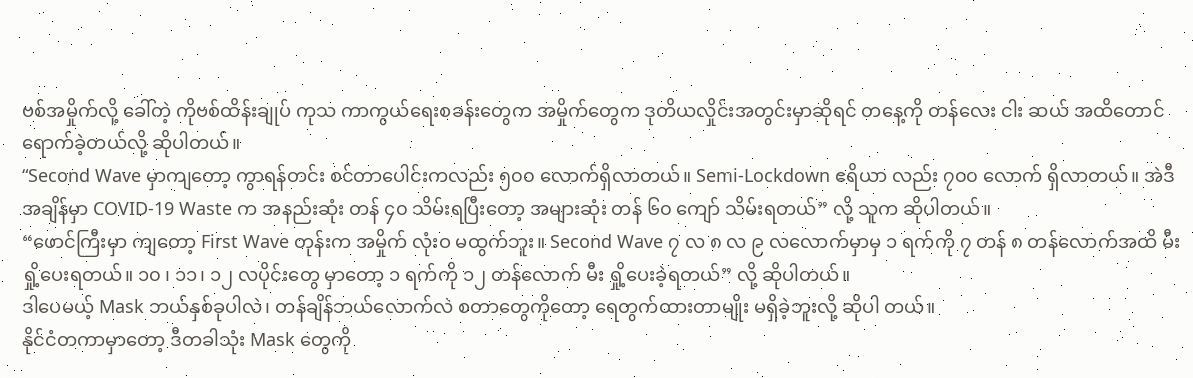ဗစ်အမှိုက်လို့ ခေါ်တဲ့ ကိုဗစ်ထိန်းချုပ် ကုသ ကာကွယ်ရေးစခန်းတွေက အမှိုက်တွေက ဒုတိယလှိုင်းအတွင်းမှာဆိုရင် တနေ့ကို တန်လေး ငါး ဆယ် အထိတောင် ရောက်ခဲ့တယ်လို့ ဆိုပါတယ်။
“Second Wave မှာကျတော့ ကွာရန်တင်း စင်တာပေါင်းကလည်း ၅၀၀ လောက်ရှိလာတယ်။ Semi-Lockdown ဧရိယာ လည်း ၇၀၀ လောက် ရှိလာတယ်။ အဲဒီအချိန်မှာ COVID-19 Waste က အနည်းဆုံး တန် ၄၀ သိမ်းရပြီးတော့ အများဆုံး တန် ၆၀ ကျော် သိမ်းရတယ်” လို့ သူက ဆိုပါတယ်။
“ဖောင်ကြီးမှာ ကျတော့ First Wave တုန်းက အမှိုက် လုံးဝ မထွက်ဘူး။ Second Wave ၇ လ ၈ လ ၉ လလောက်မှာမှ ၁ ရက်ကို ၇ တန် ၈ တန်လောက်အထိ မီးရှို့ပေးရတယ်။ ၁၀ ၊ ၁၁၊ ၁၂ လပိုင်းတွေ မှာတော့ ၁ ရက်ကို ၁၂ တန်လောက် မီး ရှို့ပေးခဲ့ရတယ်” လို့ ဆိုပါတယ်။
ဒါပေမယ့် Mask ဘယ်နှစ်ခုပါလဲ၊ တန်ချိန်ဘယ်လောက်လဲ စတာတွေကိုတော့ ရေတွက်ထားတာမျိုး မရှိခဲ့ဘူးလို့ ဆိုပါ တယ်။
နိုင်ငံတကာမှာတော့ ဒီတခါသုံး Mask တွေကို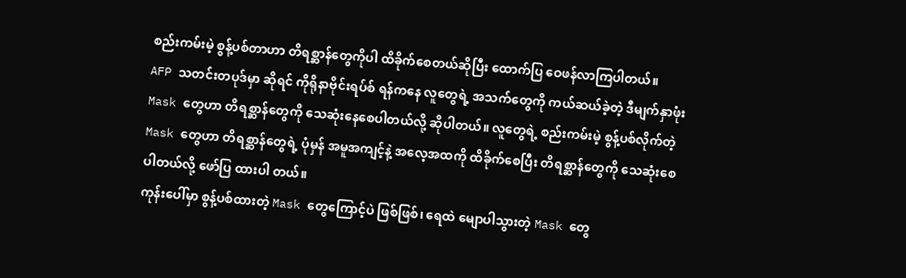စည်းကမ်းမဲ့ စွန့်ပစ်တာဟာ တိရစ္ဆာန်တွေကိုပါ ထိခိုက်စေတယ်ဆိုပြီး ထောက်ပြ ဝေဖန်လာကြပါတယ်။
AFP သတင်းတပုဒ်မှာ ဆိုရင် ကိုရိုနာဗိုင်းရပ်စ် ရန်ကနေ လူတွေရဲ့ အသက်တွေကို ကယ်ဆယ်ခဲ့တဲ့ ဒီမျက်နှာဖုံး Mask တွေဟာ တိရစ္ဆာန်တွေကို သေဆုံးနေစေပါတယ်လို့ ဆိုပါတယ်။ လူတွေရဲ့ စည်းကမ်းမဲ့ စွန့်ပစ်လိုက်တဲ့ Mask တွေဟာ တိရစ္ဆာန်တွေရဲ့ ပုံမှန် အမူအကျင့်နဲ့ အလေ့အထကို ထိခိုက်စေပြီး တိရစ္ဆာန်တွေကို သေဆုံးစေပါတယ်လို့ ဖော်ပြ ထားပါ တယ်။
ကုန်းပေါ်မှာ စွန့်ပစ်ထားတဲ့ Mask တွေကြောင့်ပဲ ဖြစ်ဖြစ်၊ ရေထဲ မျောပါသွားတဲ့ Mask တွေ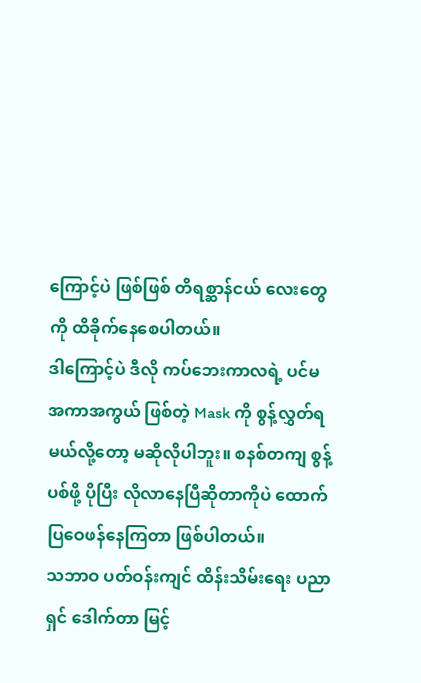ကြောင့်ပဲ ဖြစ်ဖြစ် တိရစ္ဆာန်ငယ် လေးတွေကို ထိခိုက်နေစေပါတယ်။
ဒါကြောင့်ပဲ ဒီလို ကပ်ဘေးကာလရဲ့ ပင်မ အကာအကွယ် ဖြစ်တဲ့ Mask ကို စွန့်လွှတ်ရမယ်လို့တော့ မဆိုလိုပါဘူး။ စနစ်တကျ စွန့်ပစ်ဖို့ ပိုပြီး လိုလာနေပြီဆိုတာကိုပဲ ထောက်ပြဝေဖန်နေကြတာ ဖြစ်ပါတယ်။
သဘာဝ ပတ်ဝန်းကျင် ထိန်းသိမ်းရေး ပညာရှင် ဒေါက်တာ မြင့်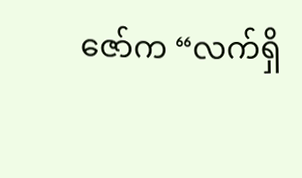ဇော်က “လက်ရှိ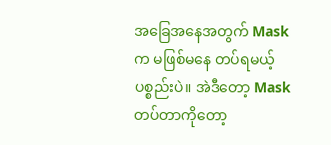အခြေအနေအတွက် Mask က မဖြစ်မနေ တပ်ရမယ့် ပစ္စည်းပဲ။ အဲဒီတော့ Mask တပ်တာကိုတော့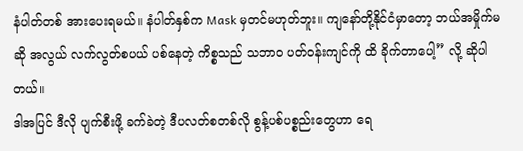နံပါတ်တစ် အားပေးရမယ်။ နံပါတ်နှစ်က Mask မှတင်မဟုတ်ဘူး။ ကျနော်တို့နိုင်ငံမှာတော့ ဘယ်အမှိုက်မဆို အလွယ် လက်လွတ်စပယ် ပစ်နေတဲ့ ကိစ္စသည် သဘာဝ ပတ်ဝန်းကျင်ကို ထိ ခိုက်တာပေါ့” လို့ ဆိုပါတယ်။
ဒါအပြင် ဒီလို ပျက်စီးဖို့ ခက်ခဲတဲ့ ဒီပလတ်စတစ်လို စွန့်ပစ်ပစ္စည်းတွေဟာ ရေ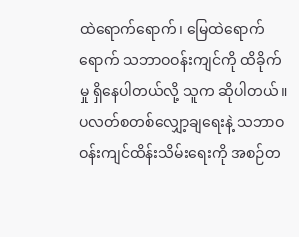ထဲရောက်ရောက်၊ မြေထဲရောက်ရောက် သဘာဝဝန်းကျင်ကို ထိခိုက်မှု ရှိနေပါတယ်လို့ သူက ဆိုပါတယ်။
ပလတ်စတစ်လျှော့ချရေးနဲ့ သဘာဝ ဝန်းကျင်ထိန်းသိမ်းရေးကို အစဉ်တ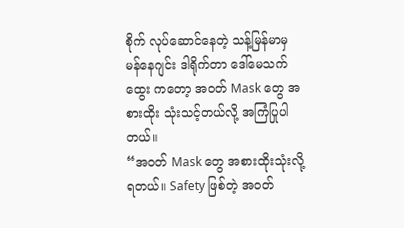စိုက် လုပ်ဆောင်နေတဲ့ သန့်မြန်မာမှ မန်နေဂျင်း ဒါရိုက်တာ ဒေါ်မေသက်ထွေး ကတော့ အဝတ် Mask တွေ အစားထိုး သုံးသင့်တယ်လို့ အကြံပြုပါတယ်။
“အဝတ် Mask တွေ အစားထိုးသုံးလို့ ရတယ်။ Safety ဖြစ်တဲ့ အဝတ်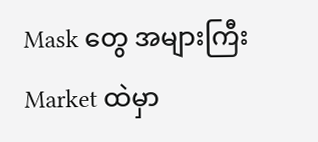Mask တွေ အများကြီး Market ထဲမှာ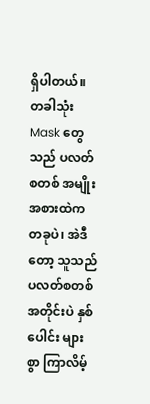ရှိပါတယ်။ တခါသုံး Mask တွေသည် ပလတ်စတစ် အမျိုးအစားထဲက တခုပဲ၊ အဲဒီတော့ သူသည် ပလတ်စတစ်အတိုင်းပဲ နှစ်ပေါင်း များစွာ ကြာလိမ့်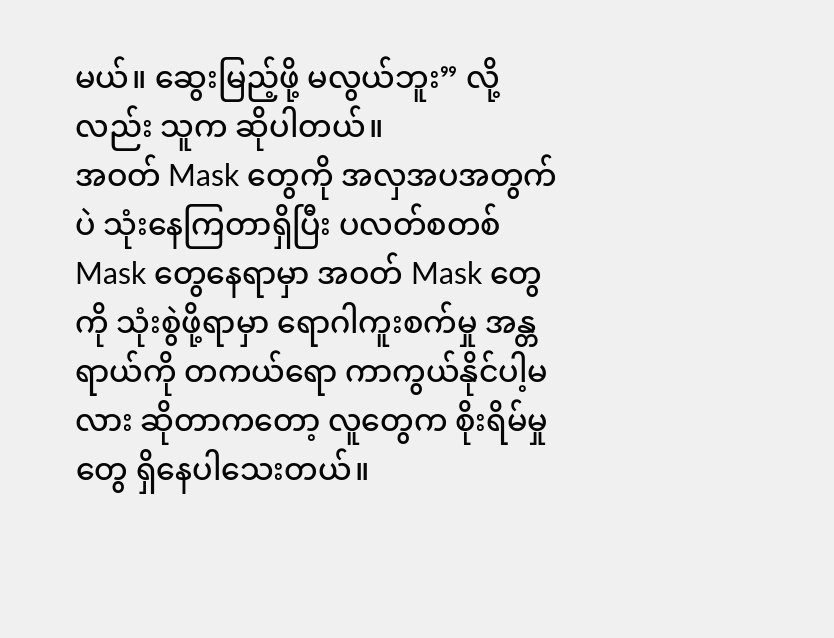မယ်။ ဆွေးမြည့်ဖို့ မလွယ်ဘူး” လို့လည်း သူက ဆိုပါတယ်။
အဝတ် Mask တွေကို အလှအပအတွက်ပဲ သုံးနေကြတာရှိပြီး ပလတ်စတစ် Mask တွေနေရာမှာ အဝတ် Mask တွေကို သုံးစွဲဖို့ရာမှာ ရောဂါကူးစက်မှု အန္တရာယ်ကို တကယ်ရော ကာကွယ်နိုင်ပါ့မလား ဆိုတာကတော့ လူတွေက စိုးရိမ်မှုတွေ ရှိနေပါသေးတယ်။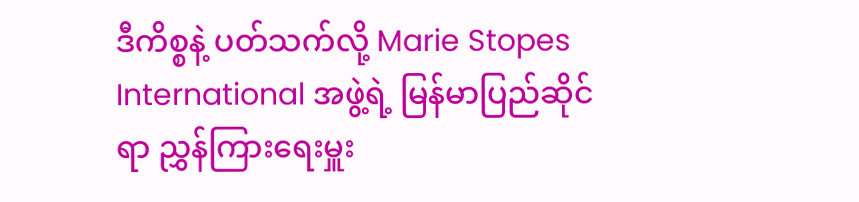ဒီကိစ္စနဲ့ ပတ်သက်လို့ Marie Stopes International အဖွဲ့ရဲ့ မြန်မာပြည်ဆိုင်ရာ ညွှန်ကြားရေးမှူး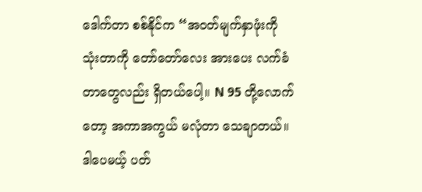ဒေါက်တာ စစ်နိုင်က “အဝတ်မျက်နှာဖုံးကို သုံးတာကို တော်တော်လေး အားပေး လက်ခံတာတွေလည်း ရှိတယ်ပေါ့။ N 95 တို့လောက်တော့ အကာအကွယ် မလုံတာ သေချာတယ်။ ဒါပေမယ့် ပတ်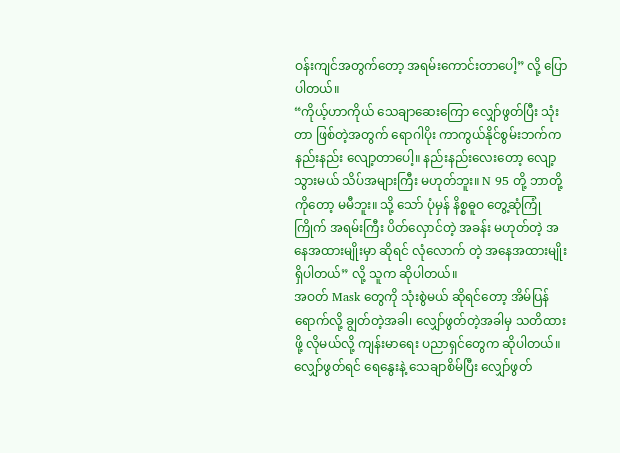ဝန်းကျင်အတွက်တော့ အရမ်းကောင်းတာပေါ့” လို့ ပြောပါတယ်။
“ကိုယ့်ဟာကိုယ် သေချာဆေးကြော လျှော်ဖွတ်ပြီး သုံးတာ ဖြစ်တဲ့အတွက် ရောဂါပိုး ကာကွယ်နိုင်စွမ်းဘက်က နည်းနည်း လျော့တာပေါ့။ နည်းနည်းလေးတော့ လျော့သွားမယ် သိပ်အများကြီး မဟုတ်ဘူး။ N 95 တို့ ဘာတို့ကိုတော့ မမီဘူး။ သို့ သော် ပုံမှန် နိစ္စဓူဝ တွေ့ဆုံကြုံကြိုက် အရမ်းကြီး ပိတ်လှောင်တဲ့ အခန်း မဟုတ်တဲ့ အနေအထားမျိုးမှာ ဆိုရင် လုံလောက် တဲ့ အနေအထားမျိုး ရှိပါတယ်” လို့ သူက ဆိုပါတယ်။
အဝတ် Mask တွေကို သုံးစွဲမယ် ဆိုရင်တော့ အိမ်ပြန်ရောက်လို့ ချွတ်တဲ့အခါ၊ လျှော်ဖွတ်တဲ့အခါမှ သတိထားဖို့ လိုမယ်လို့ ကျန်းမာရေး ပညာရှင်တွေက ဆိုပါတယ်။ လျှော်ဖွတ်ရင် ရေနွေးနဲ့ သေချာစိမ်ပြီး လျှော်ဖွတ်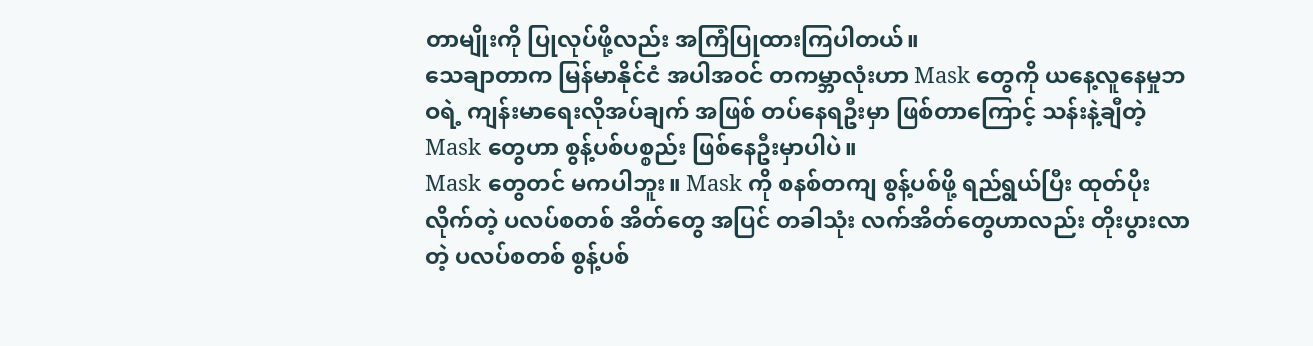တာမျိုးကို ပြုလုပ်ဖို့လည်း အကြံပြုထားကြပါတယ်။
သေချာတာက မြန်မာနိုင်ငံ အပါအဝင် တကမ္ဘာလုံးဟာ Mask တွေကို ယနေ့လူနေမှုဘဝရဲ့ ကျန်းမာရေးလိုအပ်ချက် အဖြစ် တပ်နေရဦးမှာ ဖြစ်တာကြောင့် သန်းနဲ့ချီတဲ့ Mask တွေဟာ စွန့်ပစ်ပစ္စည်း ဖြစ်နေဦးမှာပါပဲ။
Mask တွေတင် မကပါဘူး။ Mask ကို စနစ်တကျ စွန့်ပစ်ဖို့ ရည်ရွယ်ပြီး ထုတ်ပိုးလိုက်တဲ့ ပလပ်စတစ် အိတ်တွေ အပြင် တခါသုံး လက်အိတ်တွေဟာလည်း တိုးပွားလာတဲ့ ပလပ်စတစ် စွန့်ပစ်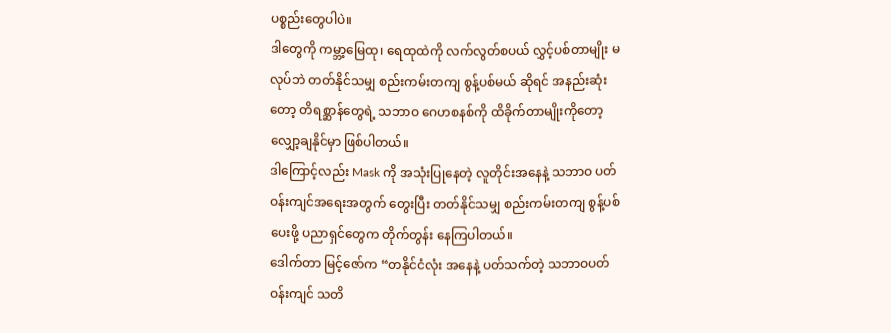ပစ္စည်းတွေပါပဲ။
ဒါတွေကို ကမ္ဘာ့မြေထု၊ ရေထုထဲကို လက်လွတ်စပယ် လွှင့်ပစ်တာမျိုး မလုပ်ဘဲ တတ်နိုင်သမျှ စည်းကမ်းတကျ စွန့်ပစ်မယ် ဆိုရင် အနည်းဆုံးတော့ တိရစ္ဆာန်တွေရဲ့ သဘာဝ ဂေဟစနစ်ကို ထိခိုက်တာမျိုးကိုတော့ လျှော့ချနိုင်မှာ ဖြစ်ပါတယ်။
ဒါကြောင့်လည်း Mask ကို အသုံးပြုနေတဲ့ လူတိုင်းအနေနဲ့ သဘာဝ ပတ်ဝန်းကျင်အရေးအတွက် တွေးပြီး တတ်နိုင်သမျှ စည်းကမ်းတကျ စွန့်ပစ်ပေးဖို့ ပညာရှင်တွေက တိုက်တွန်း နေကြပါတယ်။
ဒေါက်တာ မြင့်ဇော်က “တနိုင်ငံလုံး အနေနဲ့ ပတ်သက်တဲ့ သဘာဝပတ်ဝန်းကျင် သတိ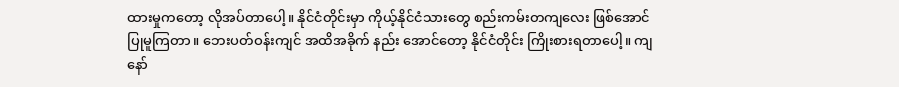ထားမှုကတော့ လိုအပ်တာပေါ့။ နိုင်ငံတိုင်းမှာ ကိုယ့်နိုင်ငံသားတွေ စည်းကမ်းတကျလေး ဖြစ်အောင် ပြုမူကြတာ။ ဘေးပတ်ဝန်းကျင် အထိအခိုက် နည်း အောင်တော့ နိုင်ငံတိုင်း ကြိုးစားရတာပေါ့။ ကျနော်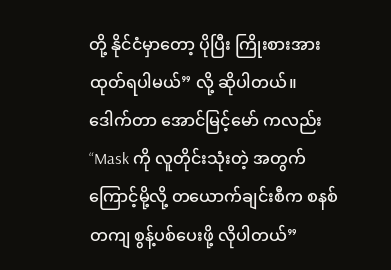တို့ နိုင်ငံမှာတော့ ပိုပြီး ကြိုးစားအားထုတ်ရပါမယ်” လို့ ဆိုပါတယ်။
ဒေါက်တာ အောင်မြင့်မော် ကလည်း “Mask ကို လူတိုင်းသုံးတဲ့ အတွက်ကြောင့်မို့လို့ တယောက်ချင်းစီက စနစ်တကျ စွန့်ပစ်ပေးဖို့ လိုပါတယ်”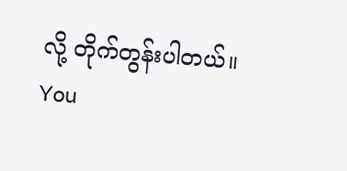လို့ တိုက်တွန်းပါတယ်။
You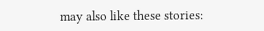may also like these stories: